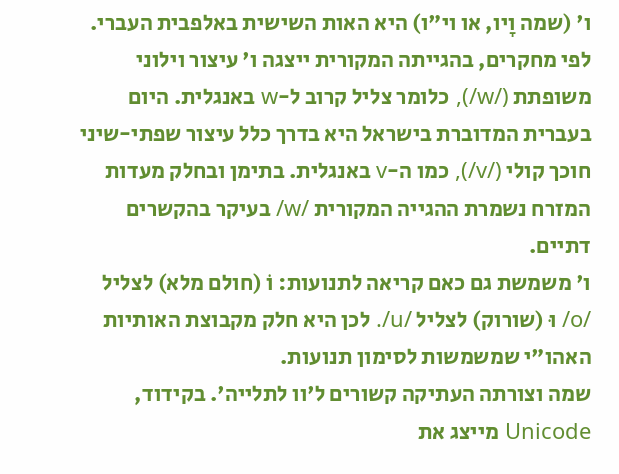ו' (שמה וָיו, או וי"ו) היא האות השישית באלפבית העברי. לפי מחקרים, בהגייתה המקורית ייצגה ו' עיצור וילוני משופתת (/w/), כלומר צליל קרוב ל-w באנגלית. היום בעברית המדוברת בישראל היא בדרך כלל עיצור שפתי-שיני חוכך קולי (/v/), כמו ה-v באנגלית. בתימן ובחלק מעדות המזרח נשמרת ההגייה המקורית /w/ בעיקר בהקשרים דתיים.
ו' משמשת גם כאם קריאה לתנועות: וֹ (חולם מלא) לצליל /o/ וּ (שורוק) לצליל /u/. לכן היא חלק מקבוצת האותיות האהו"י שמשמשות לסימון תנועות.
שמה וצורתה העתיקה קשורים ל'וו לתלייה'. בקידוד, Unicode מייצג את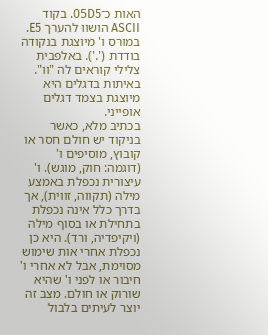האות כ־05D5. בקוד ASCII הושווּ להערך E5. במורס ו' מיוצגת בנקודה בודדת ('.'). באלפבית צלילי קוראים לה "וו". באיתות בדגלים היא מיוצגת בצמד דגלים אופייני.
בכתיב מלא, כאשר בניקוד יש חולם חסר או קובוץ, מוסיפים ו' (דוגמה: חוק, מוגש). ו' עיצורית נכפלת באמצע מילה (תקווה, זווית), אך בדרך כלל אינה נכפלת בתחילת או בסוף מילה (ויקיפדיה, ורד). היא כן נכפלת אחרי אות שימוש מסוימת, אבל לא אחרי ו' חיבור או לפני ו' שהיא שורוק או חולם. מצב זה יוצר לעיתים בלבול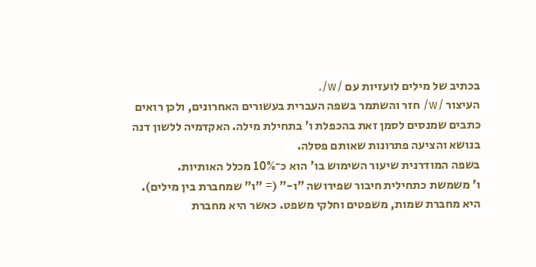בכתיב של מילים לועזיות עם /w/.
העיצור /w/ חזר והשתמר בשפה העברית בעשורים האחרונים, ולכן רואים כתבים שמנסים לסמן זאת בהכפלת ו' בתחילת מילה. האקדמיה ללשון דנה בנושא והציעה פתרונות שאותם פסלה.
בשפה המודרנית שיעור השימוש בו' הוא כ־10% מכלל האותיות.
ו' משמשת כתחילית חיבור שפירושה "ו-" (= "ו" שמחברת בין מילים). היא מחברת שמות, משפטים וחלקי משפט. כאשר היא מחברת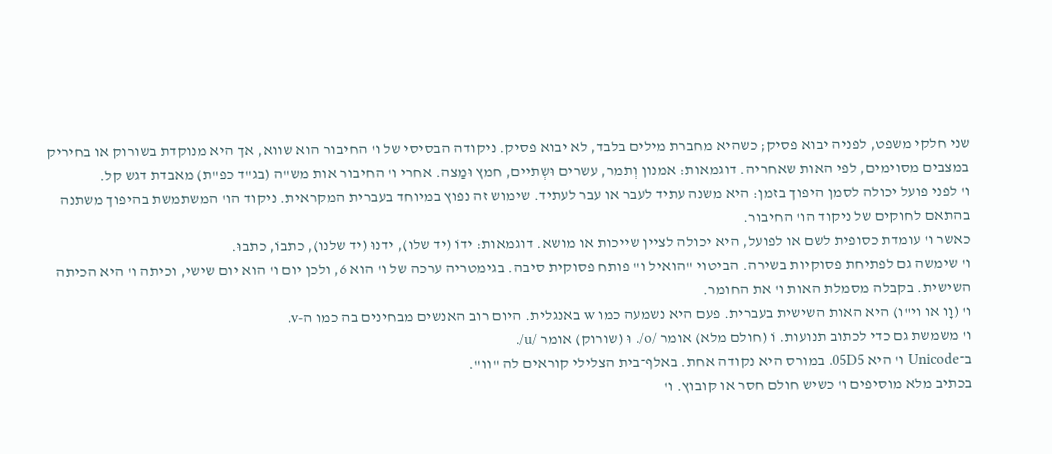שני חלקי משפט, לפניה יבוא פסיק; כשהיא מחברת מילים בלבד, לא יבוא פסיק. ניקודה הבסיסי של ו' החיבור הוא שווא, אך היא מנוקדת בשורוק או בחיריק במצבים מסוימים, לפי האות שאחריה. דוגמאות: אמנון וְתמר, עשרים וּשְתיים, חמץ וּמַצה. אחרי ו' החיבור אות מש"ה (בג"ד כפ"ת) מאבדת דגש קל.
ו' לפני פועל יכולה לסמן היפוך בזמן: היא משנה עתיד לעבר או עבר לעתיד. שימוש זה נפוץ במיוחד בעברית המקראית. ניקוד הו' המשתמשת בהיפוך משתנה בהתאם לחוקים של ניקוד הו' החיבור.
כאשר ו' עומדת כסופית לשם או לפועל, היא יכולה לציין שייכות או מושא. דוגמאות: ידוֹ (יד שלו), ידנוּ (יד שלנו), כתבוֹ, כתבוּ.
ו' שימשה גם לפתיחת פסוקיות בשירה. הביטוי "הואיל ו" פותח פסוקית סיבה. בגימטריה ערכה של ו' הוא 6, ולכן יום ו' הוא יום שישי, וכיתה ו' היא הכיתה השישית. בקבלה מסמלת האות ו' את החומר.
ו' (וָו או וי"ו) היא האות השישית בעברית. פעם היא נשמעה כמו w באנגלית. היום רוב האנשים מבחינים בה כמו ה-v.
ו' משמשת גם כדי לכתוב תנועות. וֹ (חולם מלא) אומר /o/. וּ (שורוק) אומר /u/.
ב־Unicode ו' היא 05D5. במורס היא נקודה אחת. באלף־בית הצלילי קוראים לה "וו".
בכתיב מלא מוסיפים ו' כשיש חולם חסר או קובוץ. ו'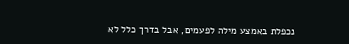נכפלת באמצע מילה לפעמים, אבל בדרך כלל לא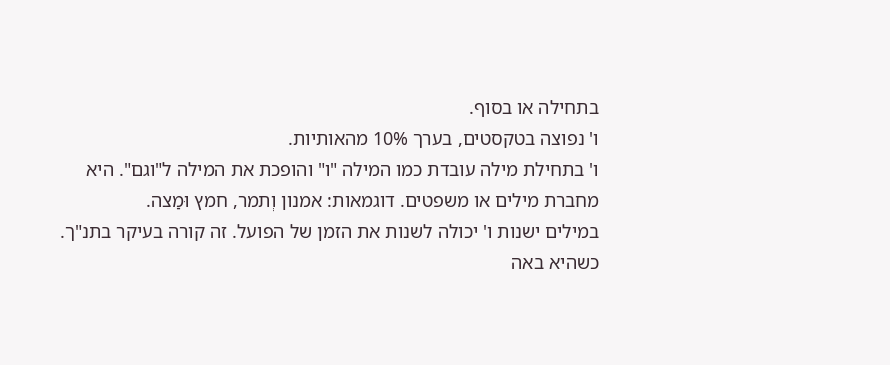בתחילה או בסוף.
ו' נפוצה בטקסטים, בערך 10% מהאותיות.
ו' בתחילת מילה עובדת כמו המילה "ו" והופכת את המילה ל"וגם". היא מחברת מילים או משפטים. דוגמאות: אמנון וְתמר, חמץ וּמַצה.
במילים ישנות ו' יכולה לשנות את הזמן של הפועל. זה קורה בעיקר בתנ"ך.
כשהיא באה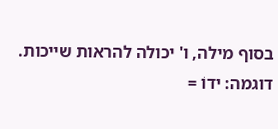בסוף מילה, ו' יכולה להראות שייכות. דוגמה: ידוֹ =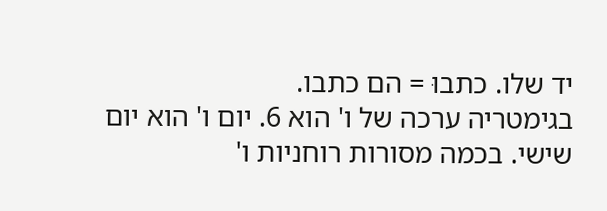יד שלו. כתבוּ = הם כתבו.
בגימטריה ערכה של ו' הוא 6. יום ו' הוא יום שישי. בכמה מסורות רוחניות ו'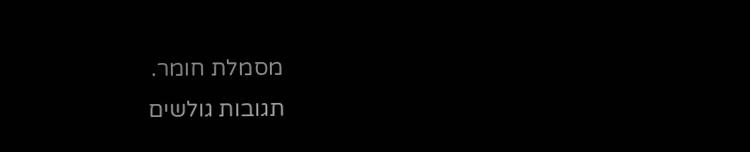מסמלת חומר.
תגובות גולשים